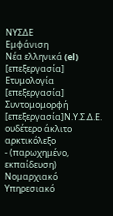ΝΥΣΔΕ
Εμφάνιση
Νέα ελληνικά (el)
[επεξεργασία]
Ετυμολογία
[επεξεργασία]
Συντομομορφή
[επεξεργασία]Ν.Υ.Σ.Δ.Ε. ουδέτερο άκλιτο αρκτικόλεξο
- (παρωχημένο, εκπαίδευση) Νομαρχιακό Υπηρεσιακό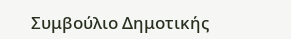Συμβούλιο Δημοτικής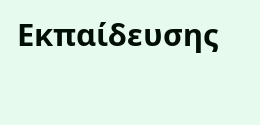Εκπαίδευσης